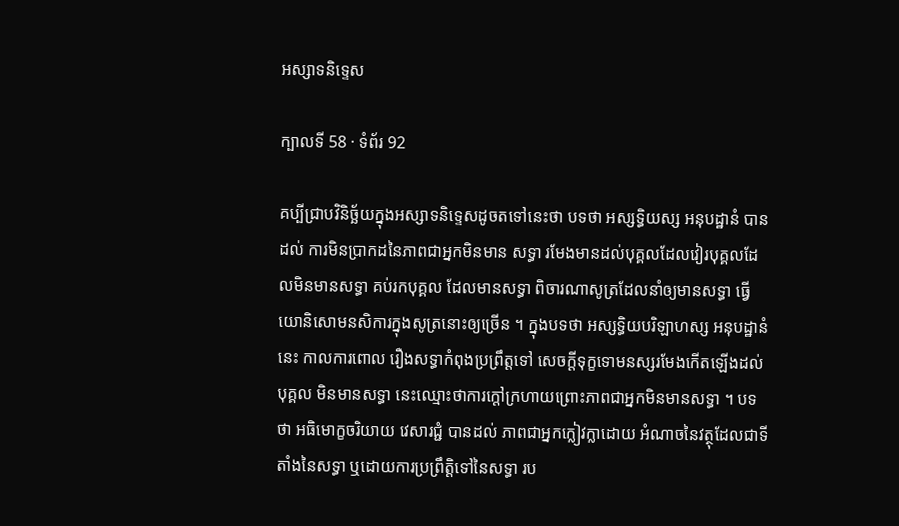អស្សាទនិទ្ទេស

ក្បាលទី 58 · ទំព័រ 92

គប្បីជ្រាបវិនិច្ឆ័យក្នុងអស្សាទនិទ្ទេសដូចតទៅនេះថា បទថា អស្សទ្ធិយស្ស អនុបដ្ឋានំ បានដល់ ការមិនប្រាកដនៃភាពជាអ្នកមិនមាន សទ្ធា រមែងមានដល់បុគ្គលដែលវៀរបុគ្គលដែលមិនមានសទ្ធា គប់រកបុគ្គល ដែលមានសទ្ធា ពិចារណាសូត្រដែលនាំឲ្យមានសទ្ធា ធ្វើយោនិសោមនសិការក្នុងសូត្រនោះឲ្យច្រើន ។ ក្នុងបទថា អស្សទ្ធិយបរិឡាហស្ស អនុបដ្ឋានំ នេះ កាលការពោល រឿងសទ្ធាកំពុងប្រព្រឹត្តទៅ សេចក្តីទុក្ខទោមនស្សរមែងកើតឡើងដល់បុគ្គល មិនមានសទ្ធា នេះឈ្មោះថាការក្តៅក្រហាយព្រោះភាពជាអ្នកមិនមានសទ្ធា ។ បទថា អធិមោក្ខចរិយាយ វេសារជ្ជំ បានដល់ ភាពជាអ្នកក្លៀវក្លាដោយ អំណាចនៃវត្ថុដែលជាទីតាំងនៃសទ្ធា ឬដោយការប្រព្រឹត្តិទៅនៃសទ្ធា រប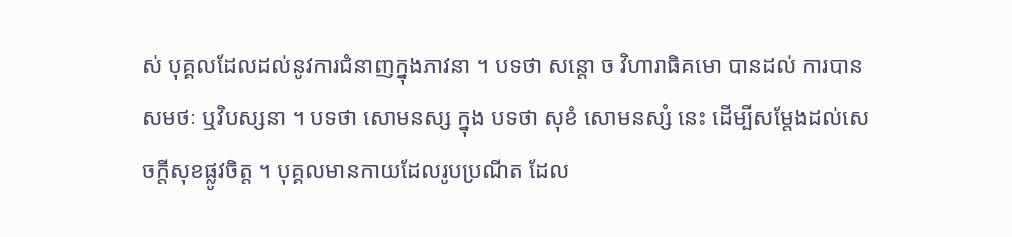ស់ បុគ្គលដែលដល់នូវការជំនាញក្នុងភាវនា ។ បទថា សន្តោ ច វិហារាធិគមោ បានដល់ ការបានសមថៈ ឬវិបស្សនា ។ បទថា សោមនស្ស ក្នុង បទថា សុខំ សោមនស្សំ នេះ ដើម្បីសម្តែងដល់សេចក្តីសុខផ្លូវចិត្ត ។ បុគ្គលមានកាយដែលរូបប្រណីត ដែល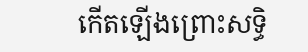កើតឡើងព្រោះសទិ្ធ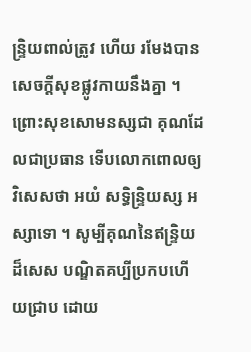ន្ទ្រិយពាល់ត្រូវ ហើយ រមែងបានសេចក្តីសុខផ្លូវកាយនឹងគ្នា ។ ព្រោះសុខសោមនស្សជា គុណដែលជាប្រធាន ទើបលោកពោលឲ្យវិសេសថា អយំ សទិ្ធន្ទ្រិយស្ស អស្សាទោ ។ សូម្បីគុណនៃឥន្ទ្រិយដ៏សេស បណ្ឌិតគប្បីប្រកបហើយជ្រាប ដោយ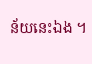ន័យនេះឯង ។